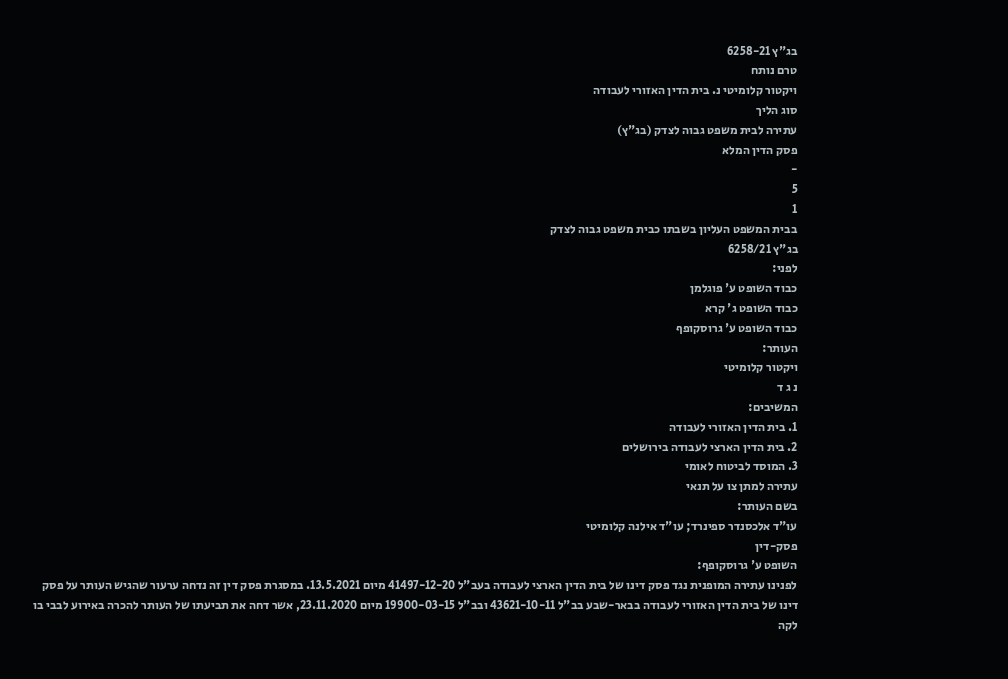בג"ץ 6258-21
טרם נותח
ויקטור קלומיטי נ. בית הדין האזורי לעבודה
סוג הליך
עתירה לבית משפט גבוה לצדק (בג"ץ)
פסק הדין המלא
-
5
1
בבית המשפט העליון בשבתו כבית משפט גבוה לצדק
בג"ץ 6258/21
לפני:
כבוד השופט ע' פוגלמן
כבוד השופט ג' קרא
כבוד השופט ע' גרוסקופף
העותר:
ויקטור קלומיטי
נ ג ד
המשיבים:
1. בית הדין האזורי לעבודה
2. בית הדין הארצי לעבודה בירושלים
3. המוסד לביטוח לאומי
עתירה למתן צו על תנאי
בשם העותר:
עו"ד אלכסנדר ספינרד; עו"ד אילנה קלומיטי
פסק-דין
השופט ע' גרוסקופף:
לפנינו עתירה המופנית נגד פסק דינו של בית הדין הארצי לעבודה בעב"ל 41497-12-20 מיום 13.5.2021. במסגרת פסק דין זה נדחה ערעור שהגיש העותר על פסק דינו של בית הדין האזורי לעבודה בבאר-שבע בב"ל 43621-10-11 ובב"ל 19900-03-15 מיום 23.11.2020, אשר דחה את תביעתו של העותר להכרה באירוע לבבי בו לקה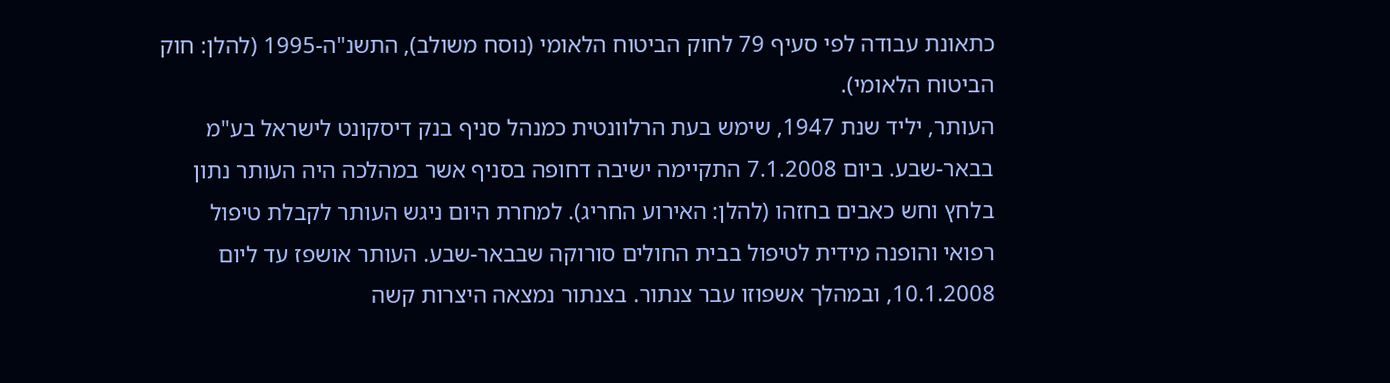כתאונת עבודה לפי סעיף 79 לחוק הביטוח הלאומי (נוסח משולב), התשנ"ה-1995 (להלן: חוק הביטוח הלאומי).
העותר, יליד שנת 1947, שימש בעת הרלוונטית כמנהל סניף בנק דיסקונט לישראל בע"מ בבאר-שבע. ביום 7.1.2008 התקיימה ישיבה דחופה בסניף אשר במהלכה היה העותר נתון בלחץ וחש כאבים בחזהו (להלן: האירוע החריג). למחרת היום ניגש העותר לקבלת טיפול רפואי והופנה מידית לטיפול בבית החולים סורוקה שבבאר-שבע. העותר אושפז עד ליום 10.1.2008, ובמהלך אשפוזו עבר צנתור. בצנתור נמצאה היצרות קשה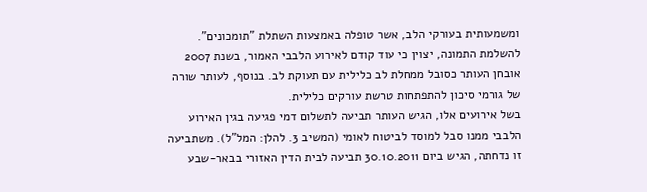ומשמעותית בעורקי הלב, אשר טופלה באמצעות השתלת "תומכונים". להשלמת התמונה, יצוין כי עוד קודם לאירוע הלבבי האמור, בשנת 2007 אובחן העותר כסובל ממחלת לב כלילית עם תעוקת לב. בנוסף, לעותר שורה של גורמי סיכון להתפתחות טרשת עורקים כלילית.
בשל אירועים אלו, הגיש העותר תביעה לתשלום דמי פגיעה בגין האירוע הלבבי ממנו סבל למוסד לביטוח לאומי (המשיב 3. להלן: המל"ל). משתביעה זו נדחתה, הגיש ביום 30.10.2011 תביעה לבית הדין האזורי בבאר-שבע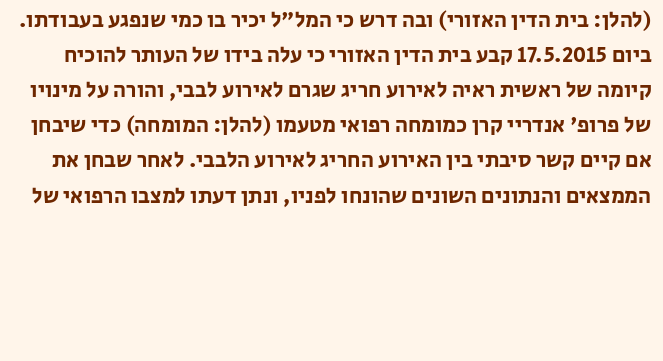(להלן: בית הדין האזורי) ובה דרש כי המל"ל יכיר בו כמי שנפגע בעבודתו. ביום 17.5.2015 קבע בית הדין האזורי כי עלה בידו של העותר להוכיח קיומה של ראשית ראיה לאירוע חריג שגרם לאירוע לבבי, והורה על מינויו של פרופ' אנדריי קרן כמומחה רפואי מטעמו (להלן: המומחה) כדי שיבחן אם קיים קשר סיבתי בין האירוע החריג לאירוע הלבבי. לאחר שבחן את הממצאים והנתונים השונים שהונחו לפניו, ונתן דעתו למצבו הרפואי של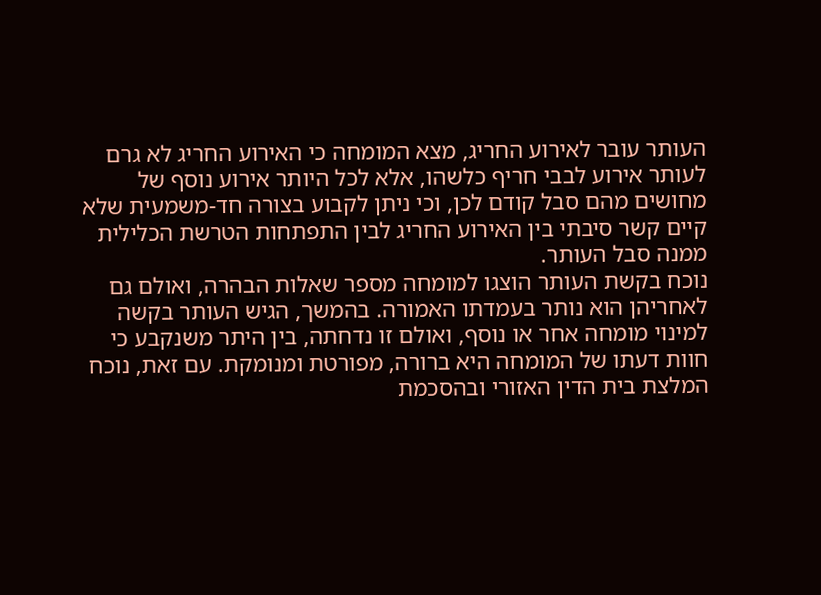העותר עובר לאירוע החריג, מצא המומחה כי האירוע החריג לא גרם לעותר אירוע לבבי חריף כלשהו, אלא לכל היותר אירוע נוסף של מחושים מהם סבל קודם לכן, וכי ניתן לקבוע בצורה חד-משמעית שלא קיים קשר סיבתי בין האירוע החריג לבין התפתחות הטרשת הכלילית ממנה סבל העותר.
נוכח בקשת העותר הוצגו למומחה מספר שאלות הבהרה, ואולם גם לאחריהן הוא נותר בעמדתו האמורה. בהמשך, הגיש העותר בקשה למינוי מומחה אחר או נוסף, ואולם זו נדחתה, בין היתר משנקבע כי חוות דעתו של המומחה היא ברורה, מפורטת ומנומקת. עם זאת, נוכח המלצת בית הדין האזורי ובהסכמת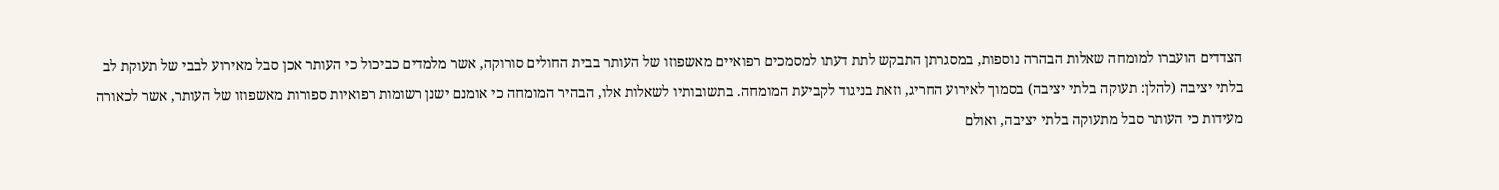הצדדים הועברו למומחה שאלות הבהרה נוספות, במסגרתן התבקש לתת דעתו למסמכים רפואיים מאשפוזו של העותר בבית החולים סורוקה, אשר מלמדים כביכול כי העותר אכן סבל מאירוע לבבי של תעוקת לב בלתי יציבה (להלן: תעוקה בלתי יציבה) בסמוך לאירוע החריג, וזאת בניגוד לקביעת המומחה. בתשובותיו לשאלות אלו, הבהיר המומחה כי אומנם ישנן רשומות רפואיות ספורות מאשפוזו של העותר, אשר לכאורה מעידות כי העותר סבל מתעוקה בלתי יציבה, ואולם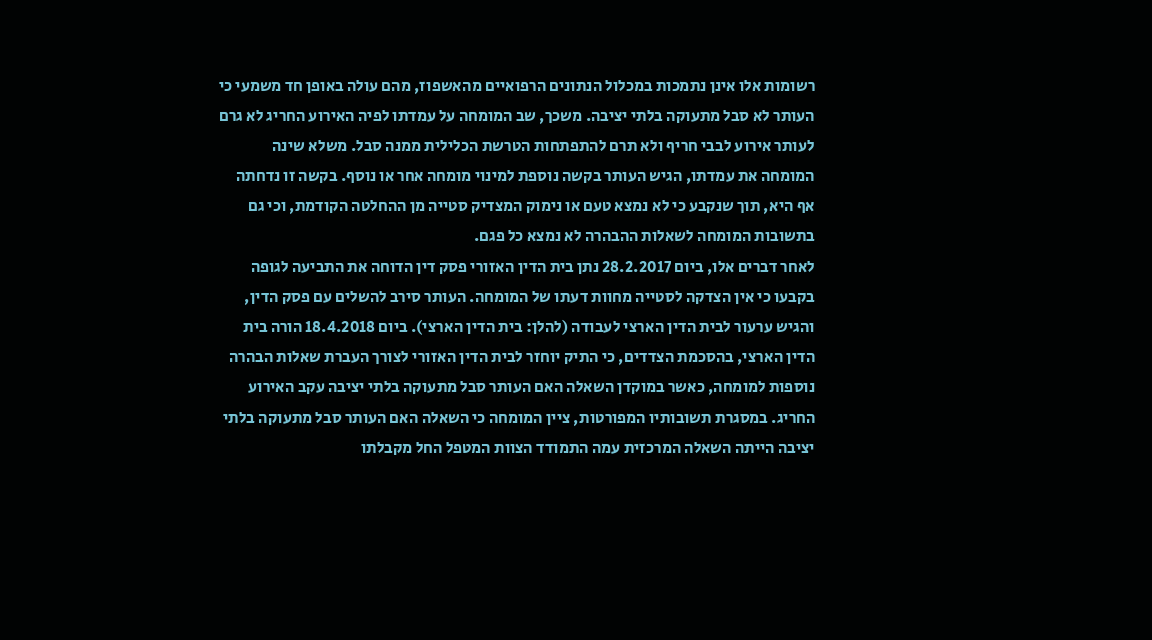רשומות אלו אינן נתמכות במכלול הנתונים הרפואיים מהאשפוז, מהם עולה באופן חד משמעי כי העותר לא סבל מתעוקה בלתי יציבה. משכך, שב המומחה על עמדתו לפיה האירוע החריג לא גרם לעותר אירוע לבבי חריף ולא תרם להתפתחות הטרשת הכלילית ממנה סבל. משלא שינה המומחה את עמדתו, הגיש העותר בקשה נוספת למינוי מומחה אחר או נוסף. בקשה זו נדחתה אף היא, תוך שנקבע כי לא נמצא טעם או נימוק המצדיק סטייה מן ההחלטה הקודמת, וכי גם בתשובות המומחה לשאלות ההבהרה לא נמצא כל פגם.
לאחר דברים אלו, ביום 28.2.2017 נתן בית הדין האזורי פסק דין הדוחה את התביעה לגופה בקבעו כי אין הצדקה לסטייה מחוות דעתו של המומחה. העותר סירב להשלים עם פסק הדין, והגיש ערעור לבית הדין הארצי לעבודה (להלן: בית הדין הארצי). ביום 18.4.2018 הורה בית הדין הארצי, בהסכמת הצדדים, כי התיק יוחזר לבית הדין האזורי לצורך העברת שאלות הבהרה נוספות למומחה, כאשר במוקדן השאלה האם העותר סבל מתעוקה בלתי יציבה עקב האירוע החריג. במסגרת תשובותיו המפורטות, ציין המומחה כי השאלה האם העותר סבל מתעוקה בלתי יציבה הייתה השאלה המרכזית עמה התמודד הצוות המטפל החל מקבלתו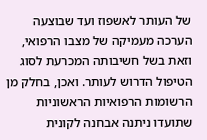של העותר לאשפוז ועד שבוצעה הערכה מעמיקה של מצבו הרפואי, וזאת בשל חשיבותה המכרעת לסוג הטיפול הדרוש לעותר. ואכן, בחלק מן הרשומות הרפואיות הראשוניות שתועדו ניתנה אבחנה לקונית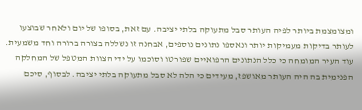ומצומצמת ביותר לפיה העותר סבל מתעוקה בלתי יציבה. עם זאת, בסופו של יום ולאחר שבוצעו לעותר בדיקות מעמיקות יותר ונאספו נתונים נוספים, אבחנה זו נשללה בצורה ברורה וחד משמעית. עוד העיר המומחה כי כלל הנתונים הרפואיים שפורטו וסוכמו על ידי הצוות המטפל של המחלקה הפנימית בה היה העותר מאושפז, מעידים כי הלה לא סבל מתעוקה בלתי יציבה. לבסוף, סיכם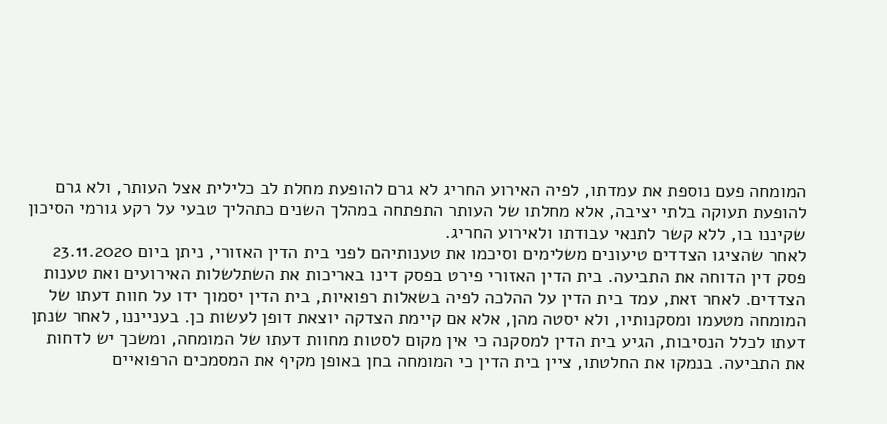המומחה פעם נוספת את עמדתו, לפיה האירוע החריג לא גרם להופעת מחלת לב כלילית אצל העותר, ולא גרם להופעת תעוקה בלתי יציבה, אלא מחלתו של העותר התפתחה במהלך השנים כתהליך טבעי על רקע גורמי הסיכון שקיננו בו, ללא קשר לתנאי עבודתו ולאירוע החריג.
לאחר שהציגו הצדדים טיעונים משלימים וסיכמו את טענותיהם לפני בית הדין האזורי, ניתן ביום 23.11.2020 פסק דין הדוחה את התביעה. בית הדין האזורי פירט בפסק דינו באריכות את השתלשלות האירועים ואת טענות הצדדים. לאחר זאת, עמד בית הדין על ההלכה לפיה בשאלות רפואיות, בית הדין יסמוך ידו על חוות דעתו של המומחה מטעמו ומסקנותיו, ולא יסטה מהן, אלא אם קיימת הצדקה יוצאת דופן לעשות כן. בענייננו, לאחר שנתן דעתו לכלל הנסיבות, הגיע בית הדין למסקנה כי אין מקום לסטות מחוות דעתו של המומחה, ומשכך יש לדחות את התביעה. בנמקו את החלטתו, ציין בית הדין כי המומחה בחן באופן מקיף את המסמכים הרפואיים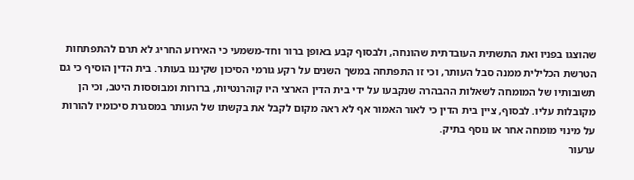שהוצגו בפניו ואת התשתית העובדתית שהונחה, ולבסוף קבע באופן ברור וחד-משמעי כי האירוע החריג לא תרם להתפתחות הטרשת הכלילית ממנה סבל העותר, וכי זו התפתחה במשך השנים על רקע גורמי הסיכון שקיננו בעותר. בית הדין הוסיף כי גם תשובותיו של המומחה לשאלות ההבהרה שנקבעו על ידי בית הדין הארצי היו קוהרנטיות, ברורות ומבוססות היטב, וכי הן מקובלות עליו. לבסוף, ציין בית הדין כי לאור האמור אף לא ראה מקום לקבל את בקשתו של העותר במסגרת סיכומיו להורות על מינוי מומחה אחר או נוסף בתיק.
ערעור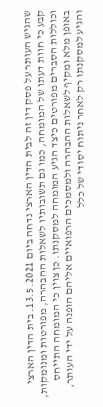שהגיש העותר על פסק דין זה לבית הדין הארצי נדחה ביום 13.5.2021. בית הדין הארצי קבע כי חוות דעתו של המומחה, כמו גם תשובותיו לשאלות ההבהרה, מפורטות ומנומקות, וכוללות הסברים מפורטים כיצד הגיע המומחה למסקנתו. כן צוין כי המומחה התייחס באופן מלא ומקיף לשאלות ההבהרה ולמסמכים הרפואיים אליהם הופנה על ידי העותר, והגיע למסקנתו רק לאחר ניתוח יסודי של כלל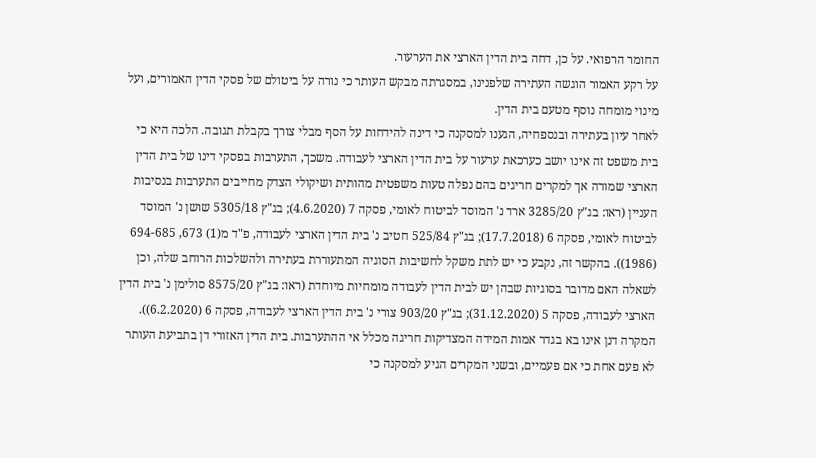החומר הרפואי. על כן, דחה בית הדין הארצי את הערעור.
על רקע האמור הוגשה העתירה שלפנינו, במסגרתה מבקש העותר כי נורה על ביטולם של פסקי הדין האמורים, ועל מינוי מומחה נוסף מטעם בית הדין.
לאחר עיון בעתירה ובנספחיה, הגענו למסקנה כי דינה להידחות על הסף מבלי צורך בקבלת תגובה. הלכה היא כי בית משפט זה אינו יושב כערכאת ערעור על בית הדין הארצי לעבודה. משכך, התערבות בפסקי דינו של בית הדין הארצי שמורה אך למקרים חריגים בהם נפלה טעות משפטית מהותית ושיקולי הצדק מחייבים התערבות בנסיבות העניין (ראו: בג"ץ 3285/20 ארד נ' המוסד לביטוח לאומי, פסקה 7 (4.6.2020); בג"ץ 5305/18 שושן נ' המוסד לביטוח לאומי, פסקה 6 (17.7.2018); בג"ץ 525/84 חטיב נ' בית הדין הארצי לעבודה, פ"ד מ(1) 673, 694-685 (1986)). בהקשר זה, נקבע כי יש לתת משקל לחשיבות הסוגיה המתעוררת בעתירה ולהשלכות הרוחב שלה, וכן לשאלה האם מדובר בסוגיות שבהן יש לבית הדין לעבודה מומחיות מיוחדת (ראו: בג"ץ 8575/20 סולימן נ' בית הדין הארצי לעבודה, פסקה 5 (31.12.2020); בג"ץ 903/20 צורי נ' בית הדין הארצי לעבודה, פסקה 6 (6.2.2020)).
המקרה דנן אינו בא בגדר אמות המידה המצדיקות חריגה מכלל אי ההתערבות. בית הדין האזורי דן בתביעת העותר לא פעם אחת כי אם פעמיים, ובשני המקרים הגיע למסקנה כי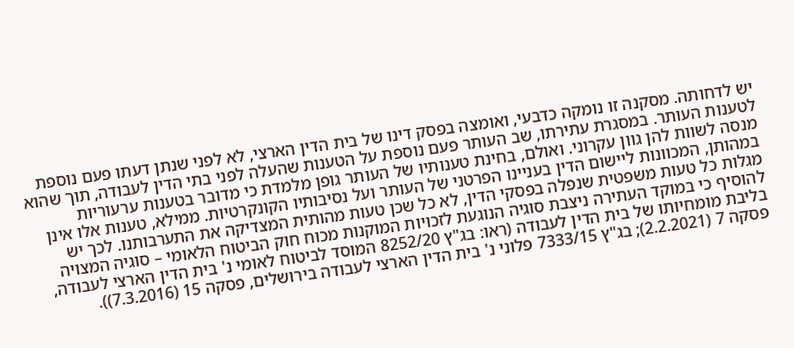יש לדחותה. מסקנה זו נומקה כדבעי, ואומצה בפסק דינו של בית הדין הארצי, לא לפני שנתן דעתו פעם נוספת לטענות העותר. במסגרת עתירתו, שב העותר פעם נוספת על הטענות שהעלה לפני בתי הדין לעבודה, תוך שהוא מנסה לשוות להן גוון עקרוני. ואולם, בחינת טענותיו של העותר גופן מלמדת כי מדובר בטענות ערעוריות במהותן, המכוונות ליישום הדין בעניינו הפרטני של העותר ועל נסיבותיו הקונקרטיות. ממילא, טענות אלו אינן מגלות כל טעות משפטית שנפלה בפסקי הדין, לא כל שכן טעות מהותית המצדיקה את התערבותנו. לכך יש להוסיף כי במוקד העתירה ניצבת סוגיה הנוגעת לזכויות המוקנות מכוח חוק הביטוח הלאומי – סוגיה המצויה בליבת מומחיותו של בית הדין לעבודה (ראו: בג"ץ 8252/20 המוסד לביטוח לאומי נ' בית הדין הארצי לעבודה, פסקה 7 (2.2.2021); בג"ץ 7333/15 פלוני נ' בית הדין הארצי לעבודה בירושלים, פסקה 15 (7.3.2016)).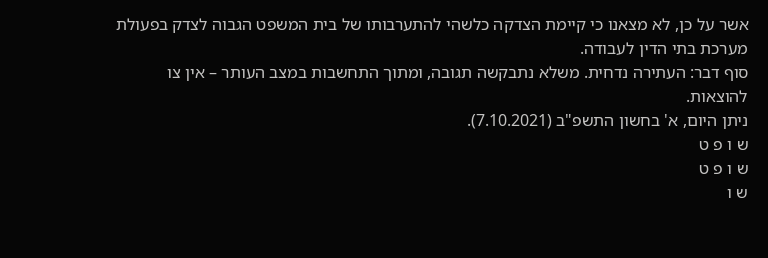אשר על כן, לא מצאנו כי קיימת הצדקה כלשהי להתערבותו של בית המשפט הגבוה לצדק בפעולת מערכת בתי הדין לעבודה.
סוף דבר: העתירה נדחית. משלא נתבקשה תגובה, ומתוך התחשבות במצב העותר – אין צו להוצאות.
ניתן היום, א' בחשון התשפ"ב (7.10.2021).
ש ו פ ט
ש ו פ ט
ש ו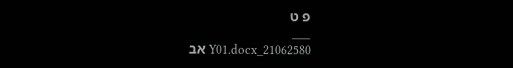פ ט
___
21062580_Y01.docx אב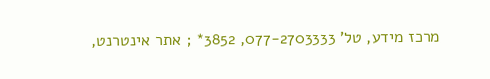מרכז מידע, טל' 077-2703333, 3852* ; אתר אינטרנט,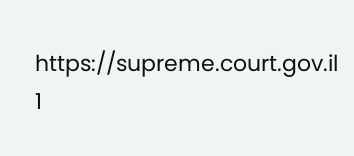https://supreme.court.gov.il
1